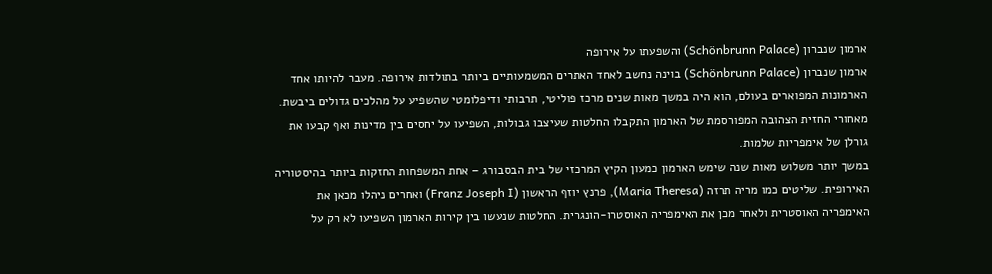ארמון שנברון (Schönbrunn Palace) והשפעתו על אירופה
ארמון שנברון (Schönbrunn Palace) בוינה נחשב לאחד האתרים המשמעותיים ביותר בתולדות אירופה. מעבר להיותו אחד הארמונות המפוארים בעולם, הוא היה במשך מאות שנים מרכז פוליטי, תרבותי ודיפלומטי שהשפיע על מהלכים גדולים ביבשת. מאחורי החזית הצהובה המפורסמת של הארמון התקבלו החלטות שעיצבו גבולות, השפיעו על יחסים בין מדינות ואף קבעו את גורלן של אימפריות שלמות.
במשך יותר משלוש מאות שנה שימש הארמון כמעון הקיץ המרכזי של בית הבסבורג – אחת המשפחות החזקות ביותר בהיסטוריה האירופית. שליטים כמו מריה תרזה (Maria Theresa), פרנץ יוזף הראשון (Franz Joseph I) ואחרים ניהלו מכאן את האימפריה האוסטרית ולאחר מכן את האימפריה האוסטרו-הונגרית. החלטות שנעשו בין קירות הארמון השפיעו לא רק על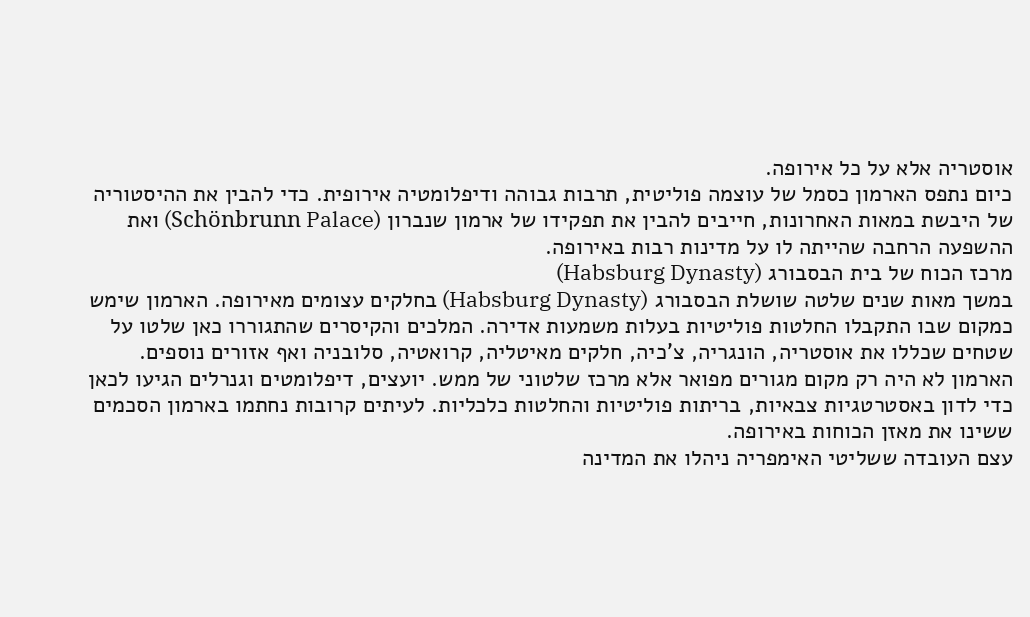אוסטריה אלא על כל אירופה.
כיום נתפס הארמון כסמל של עוצמה פוליטית, תרבות גבוהה ודיפלומטיה אירופית. כדי להבין את ההיסטוריה של היבשת במאות האחרונות, חייבים להבין את תפקידו של ארמון שנברון (Schönbrunn Palace) ואת ההשפעה הרחבה שהייתה לו על מדינות רבות באירופה.
מרכז הכוח של בית הבסבורג (Habsburg Dynasty)
במשך מאות שנים שלטה שושלת הבסבורג (Habsburg Dynasty) בחלקים עצומים מאירופה. הארמון שימש כמקום שבו התקבלו החלטות פוליטיות בעלות משמעות אדירה. המלכים והקיסרים שהתגוררו כאן שלטו על שטחים שכללו את אוסטריה, הונגריה, צ'כיה, חלקים מאיטליה, קרואטיה, סלובניה ואף אזורים נוספים.
הארמון לא היה רק מקום מגורים מפואר אלא מרכז שלטוני של ממש. יועצים, דיפלומטים וגנרלים הגיעו לכאן כדי לדון באסטרטגיות צבאיות, בריתות פוליטיות והחלטות כלכליות. לעיתים קרובות נחתמו בארמון הסכמים ששינו את מאזן הכוחות באירופה.
עצם העובדה ששליטי האימפריה ניהלו את המדינה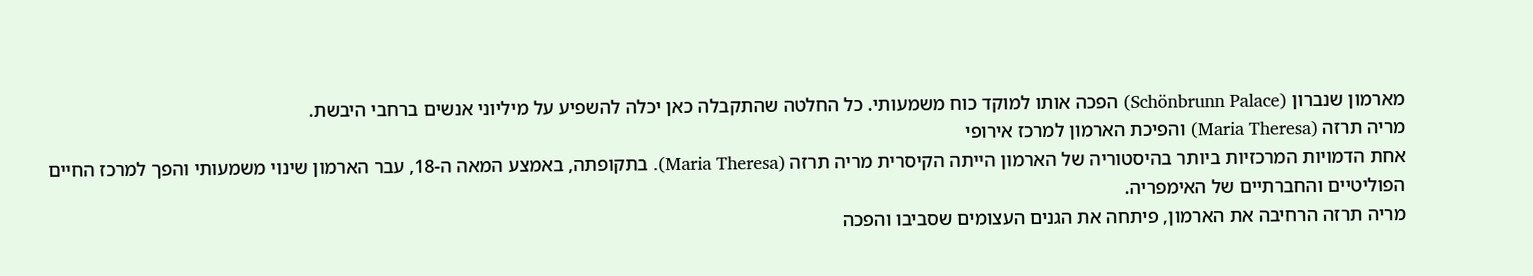מארמון שנברון (Schönbrunn Palace) הפכה אותו למוקד כוח משמעותי. כל החלטה שהתקבלה כאן יכלה להשפיע על מיליוני אנשים ברחבי היבשת.
מריה תרזה (Maria Theresa) והפיכת הארמון למרכז אירופי
אחת הדמויות המרכזיות ביותר בהיסטוריה של הארמון הייתה הקיסרית מריה תרזה (Maria Theresa). בתקופתה, באמצע המאה ה-18, עבר הארמון שינוי משמעותי והפך למרכז החיים הפוליטיים והחברתיים של האימפריה.
מריה תרזה הרחיבה את הארמון, פיתחה את הגנים העצומים שסביבו והפכה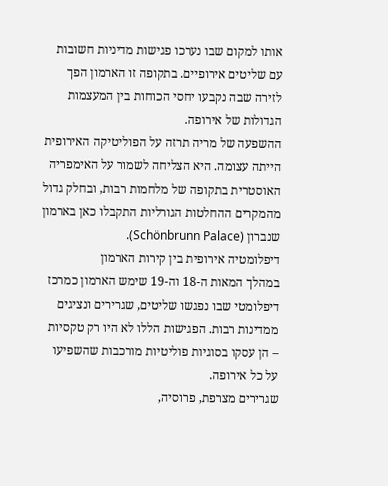אותו למקום שבו נערכו פגישות מדיניות חשובות עם שליטים אירופיים. בתקופה זו הארמון הפך לזירה שבה נקבעו יחסי הכוחות בין המעצמות הגדולות של אירופה.
ההשפעה של מריה תרזה על הפוליטיקה האירופית הייתה עצומה. היא הצליחה לשמור על האימפריה האוסטרית בתקופה של מלחמות רבות, ובחלק גדול מהמקרים ההחלטות הגורליות התקבלו כאן בארמון שנברון (Schönbrunn Palace).
דיפלומטיה אירופית בין קירות הארמון
במהלך המאות ה-18 וה-19 שימש הארמון כמרכז דיפלומטי שבו נפגשו שליטים, שגרירים ונציגים ממדינות רבות. הפגישות הללו לא היו רק טקסיות – הן עסקו בסוגיות פוליטיות מורכבות שהשפיעו על כל אירופה.
שגרירים מצרפת, פרוסיה,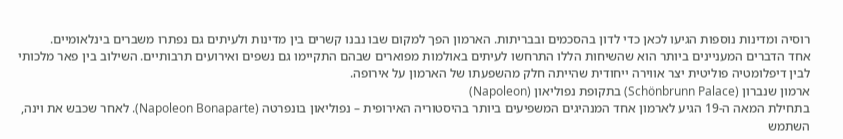רוסיה ומדינות נוספות הגיעו לכאן כדי לדון בהסכמים ובבריתות. הארמון הפך למקום שבו נבנו קשרים בין מדינות ולעיתים גם נפתרו משברים בינלאומיים.
אחד הדברים המעניינים ביותר הוא שהשיחות הללו התרחשו לעיתים באולמות מפוארים שבהם התקיימו גם נשפים ואירועים תרבותיים. השילוב בין פאר מלכותי לבין דיפלומטיה פוליטית יצר אווירה ייחודית שהייתה חלק מהשפעתו של הארמון על אירופה.
ארמון שנברון (Schönbrunn Palace) בתקופת נפוליאון (Napoleon)
בתחילת המאה ה-19 הגיע לארמון אחד המנהיגים המשפיעים ביותר בהיסטוריה האירופית – נפוליאון בונפרטה (Napoleon Bonaparte). לאחר שכבש את וינה, השתמש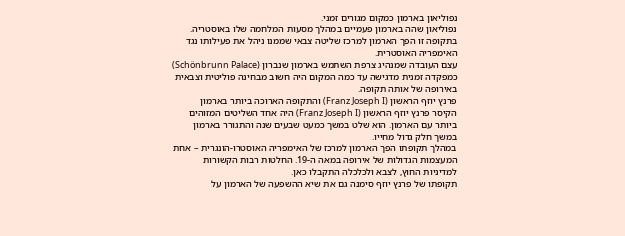נפוליאון בארמון כמקום מגורים זמני.
נפוליאון שהה בארמון פעמיים במהלך מסעות המלחמה שלו באוסטריה. בתקופה זו הפך הארמון למרכז שליטה צבאי שממנו ניהל את פעילותו נגד האימפריה האוסטרית.
עצם העובדה שמנהיג צרפת השתמש בארמון שנברון (Schönbrunn Palace) כמפקדה זמנית מדגישה עד כמה המקום היה חשוב מבחינה פוליטית וצבאית באירופה של אותה תקופה.
פרנץ יוזף הראשון (Franz Joseph I) והתקופה הארוכה ביותר בארמון
הקיסר פרנץ יוזף הראשון (Franz Joseph I) היה אחד השליטים המזוהים ביותר עם הארמון. הוא שלט במשך כמעט שבעים שנה והתגורר בארמון במשך חלק גדול מחייו.
במהלך תקופתו הפך הארמון למרכז של האימפריה האוסטרו-הונגרית – אחת המעצמות הגדולות של אירופה במאה ה-19. החלטות רבות הקשורות למדיניות החוץ, לצבא ולכלכלה התקבלו כאן.
תקופתו של פרנץ יוזף סימנה גם את שיא ההשפעה של הארמון על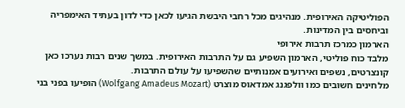הפוליטיקה האירופית. מנהיגים מכל רחבי היבשת הגיעו לכאן כדי לדון בעתיד האימפריה וביחסים בין המדינות.
הארמון כמרכז תרבות אירופי
מלבד כוח פוליטי, הארמון השפיע גם על התרבות האירופית. במשך שנים רבות נערכו כאן קונצרטים, נשפים ואירועים אמנותיים שהשפיעו על עולם התרבות.
מלחינים חשובים כמו וולפגנג אמדאוס מוצרט (Wolfgang Amadeus Mozart) הופיעו בפני בני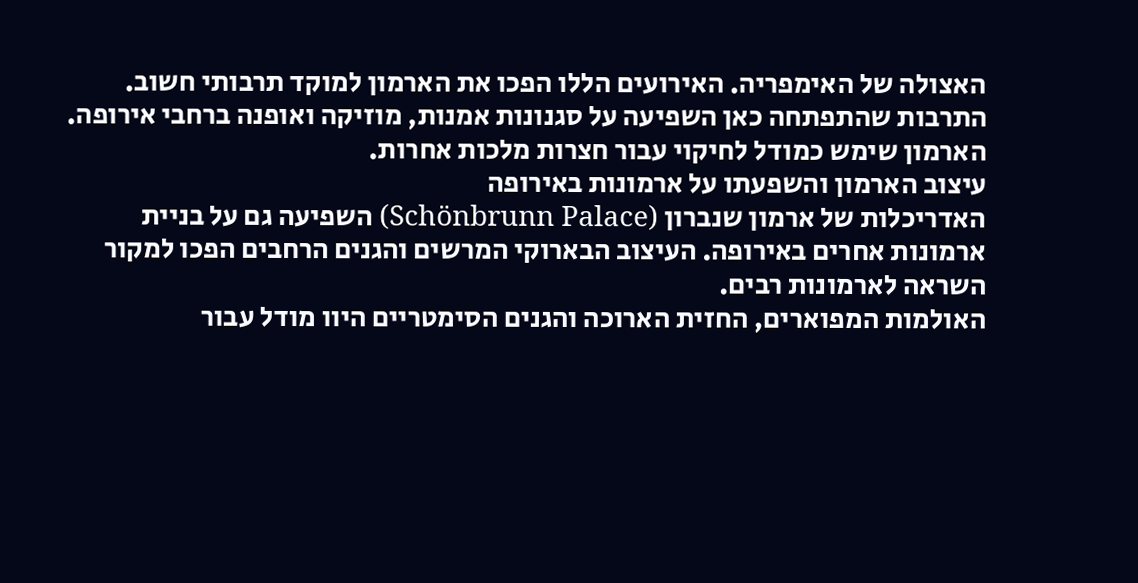האצולה של האימפריה. האירועים הללו הפכו את הארמון למוקד תרבותי חשוב.
התרבות שהתפתחה כאן השפיעה על סגנונות אמנות, מוזיקה ואופנה ברחבי אירופה. הארמון שימש כמודל לחיקוי עבור חצרות מלכות אחרות.
עיצוב הארמון והשפעתו על ארמונות באירופה
האדריכלות של ארמון שנברון (Schönbrunn Palace) השפיעה גם על בניית ארמונות אחרים באירופה. העיצוב הבארוקי המרשים והגנים הרחבים הפכו למקור השראה לארמונות רבים.
האולמות המפוארים, החזית הארוכה והגנים הסימטריים היוו מודל עבור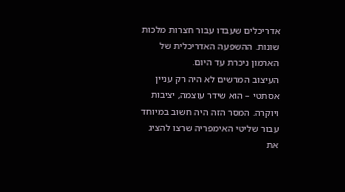אדריכלים שעבדו עבור חצרות מלכות שונות. ההשפעה האדריכלית של הארמון ניכרת עד היום.
העיצוב המרשים לא היה רק עניין אסתטי – הוא שידר עוצמה, יציבות ויוקרה. המסר הזה היה חשוב במיוחד עבור שליטי האימפריה שרצו להציג את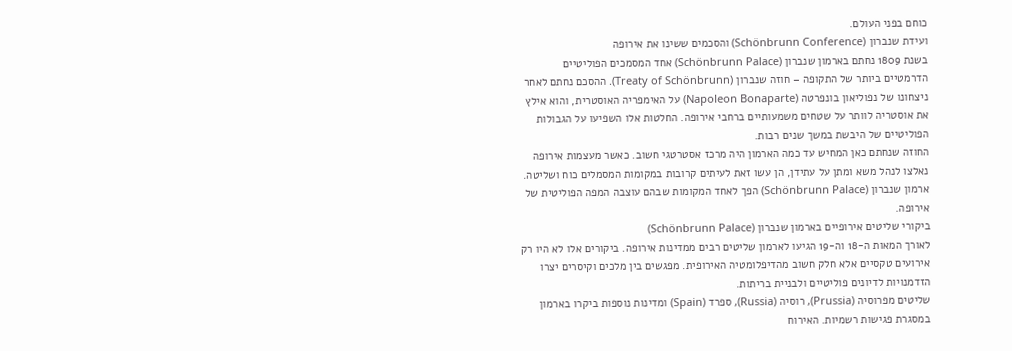כוחם בפני העולם.
ועידת שנברון (Schönbrunn Conference) והסכמים ששינו את אירופה
בשנת 1809 נחתם בארמון שנברון (Schönbrunn Palace) אחד המסמכים הפוליטיים הדרמטיים ביותר של התקופה – חוזה שנברון (Treaty of Schönbrunn). ההסכם נחתם לאחר ניצחונו של נפוליאון בונפרטה (Napoleon Bonaparte) על האימפריה האוסטרית, והוא אילץ את אוסטריה לוותר על שטחים משמעותיים ברחבי אירופה. החלטות אלו השפיעו על הגבולות הפוליטיים של היבשת במשך שנים רבות.
החוזה שנחתם כאן המחיש עד כמה הארמון היה מרכז אסטרטגי חשוב. כאשר מעצמות אירופה נאלצו לנהל משא ומתן על עתידן, הן עשו זאת לעיתים קרובות במקומות המסמלים כוח ושליטה. ארמון שנברון (Schönbrunn Palace) הפך לאחד המקומות שבהם עוצבה המפה הפוליטית של אירופה.
ביקורי שליטים אירופיים בארמון שנברון (Schönbrunn Palace)
לאורך המאות ה-18 וה-19 הגיעו לארמון שליטים רבים ממדינות אירופה. ביקורים אלו לא היו רק אירועים טקסיים אלא חלק חשוב מהדיפלומטיה האירופית. מפגשים בין מלכים וקיסרים יצרו הזדמנויות לדיונים פוליטיים ולבניית בריתות.
שליטים מפרוסיה (Prussia), רוסיה (Russia), ספרד (Spain) ומדינות נוספות ביקרו בארמון במסגרת פגישות רשמיות. האירוח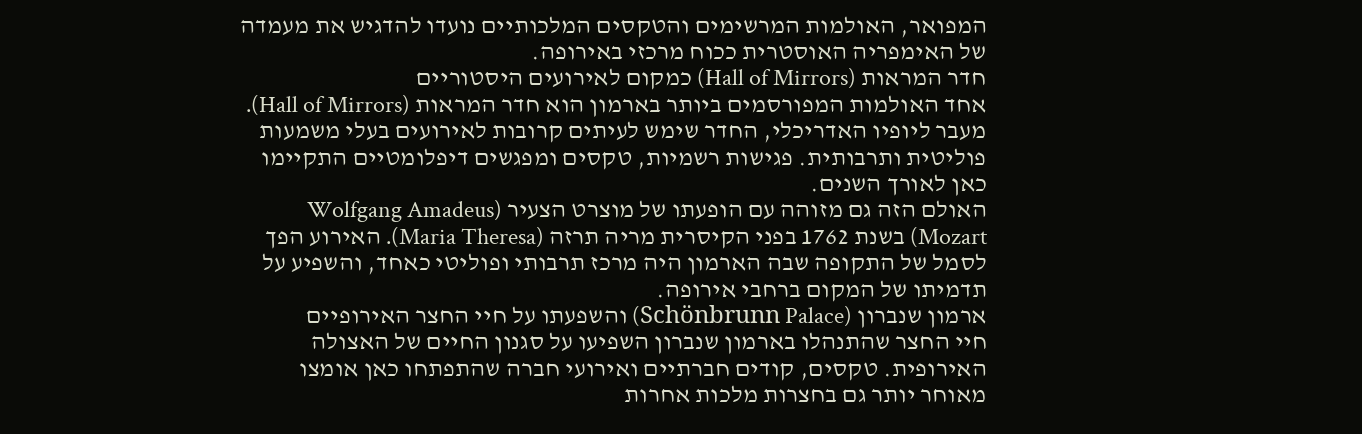המפואר, האולמות המרשימים והטקסים המלכותיים נועדו להדגיש את מעמדה של האימפריה האוסטרית ככוח מרכזי באירופה.
חדר המראות (Hall of Mirrors) כמקום לאירועים היסטוריים
אחד האולמות המפורסמים ביותר בארמון הוא חדר המראות (Hall of Mirrors). מעבר ליופיו האדריכלי, החדר שימש לעיתים קרובות לאירועים בעלי משמעות פוליטית ותרבותית. פגישות רשמיות, טקסים ומפגשים דיפלומטיים התקיימו כאן לאורך השנים.
האולם הזה גם מזוהה עם הופעתו של מוצרט הצעיר (Wolfgang Amadeus Mozart) בשנת 1762 בפני הקיסרית מריה תרזה (Maria Theresa). האירוע הפך לסמל של התקופה שבה הארמון היה מרכז תרבותי ופוליטי כאחד, והשפיע על תדמיתו של המקום ברחבי אירופה.
ארמון שנברון (Schönbrunn Palace) והשפעתו על חיי החצר האירופיים
חיי החצר שהתנהלו בארמון שנברון השפיעו על סגנון החיים של האצולה האירופית. טקסים, קודים חברתיים ואירועי חברה שהתפתחו כאן אומצו מאוחר יותר גם בחצרות מלכות אחרות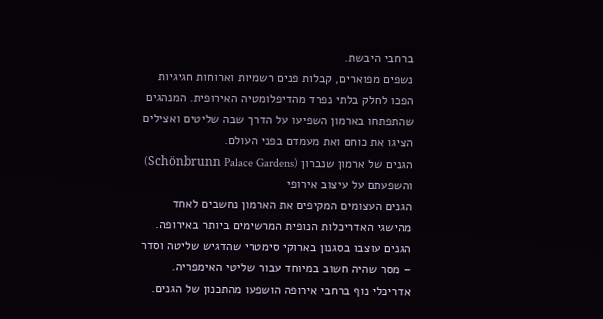ברחבי היבשת.
נשפים מפוארים, קבלות פנים רשמיות וארוחות חגיגיות הפכו לחלק בלתי נפרד מהדיפלומטיה האירופית. המנהגים שהתפתחו בארמון השפיעו על הדרך שבה שליטים ואצילים הציגו את כוחם ואת מעמדם בפני העולם.
הגנים של ארמון שנברון (Schönbrunn Palace Gardens) והשפעתם על עיצוב אירופי
הגנים העצומים המקיפים את הארמון נחשבים לאחד מהישגי האדריכלות הנופית המרשימים ביותר באירופה. הגנים עוצבו בסגנון בארוקי סימטרי שהדגיש שליטה וסדר – מסר שהיה חשוב במיוחד עבור שליטי האימפריה.
אדריכלי נוף ברחבי אירופה הושפעו מהתכנון של הגנים.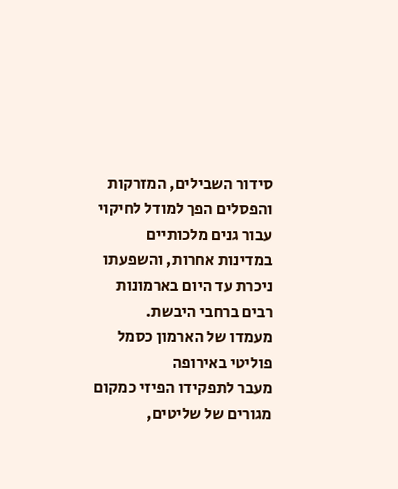סידור השבילים, המזרקות והפסלים הפך למודל לחיקוי עבור גנים מלכותיים במדינות אחרות, והשפעתו ניכרת עד היום בארמונות רבים ברחבי היבשת.
מעמדו של הארמון כסמל פוליטי באירופה
מעבר לתפקידו הפיזי כמקום מגורים של שליטים,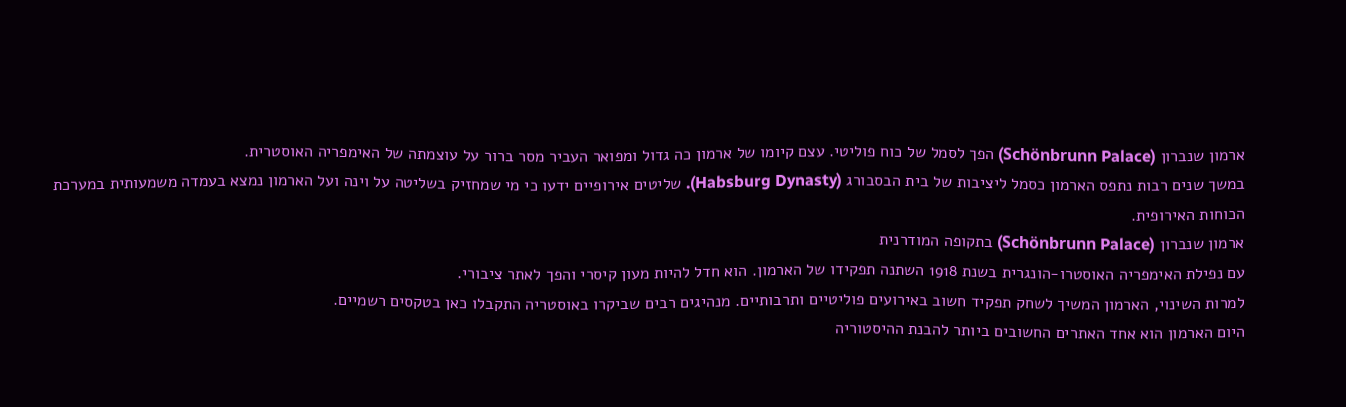ארמון שנברון (Schönbrunn Palace) הפך לסמל של כוח פוליטי. עצם קיומו של ארמון כה גדול ומפואר העביר מסר ברור על עוצמתה של האימפריה האוסטרית.
במשך שנים רבות נתפס הארמון כסמל ליציבות של בית הבסבורג (Habsburg Dynasty). שליטים אירופיים ידעו כי מי שמחזיק בשליטה על וינה ועל הארמון נמצא בעמדה משמעותית במערכת הכוחות האירופית.
ארמון שנברון (Schönbrunn Palace) בתקופה המודרנית
עם נפילת האימפריה האוסטרו-הונגרית בשנת 1918 השתנה תפקידו של הארמון. הוא חדל להיות מעון קיסרי והפך לאתר ציבורי.
למרות השינוי, הארמון המשיך לשחק תפקיד חשוב באירועים פוליטיים ותרבותיים. מנהיגים רבים שביקרו באוסטריה התקבלו כאן בטקסים רשמיים.
היום הארמון הוא אחד האתרים החשובים ביותר להבנת ההיסטוריה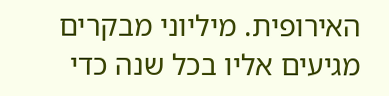האירופית. מיליוני מבקרים מגיעים אליו בכל שנה כדי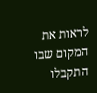לראות את המקום שבו התקבלו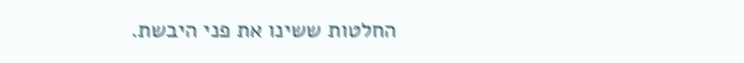החלטות ששינו את פני היבשת.